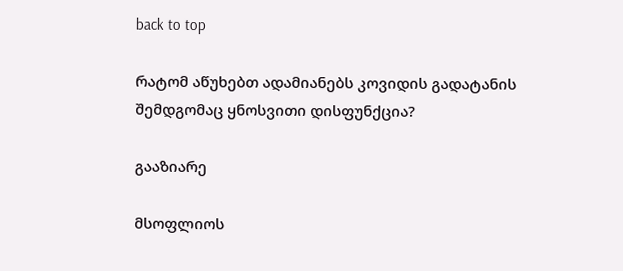back to top

რატომ აწუხებთ ადამიანებს კოვიდის გადატანის შემდგომაც ყნოსვითი დისფუნქცია?

გააზიარე

მსოფლიოს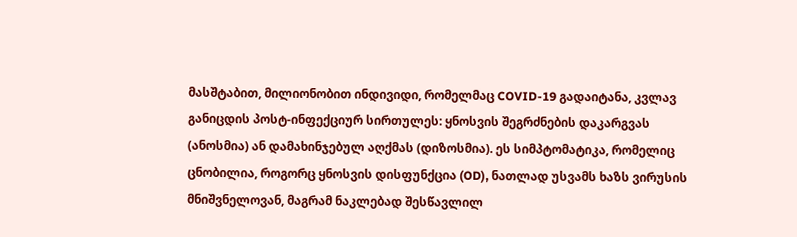მასშტაბით, მილიონობით ინდივიდი, რომელმაც COVID-19 გადაიტანა, კვლავ განიცდის პოსტ-ინფექციურ სირთულეს: ყნოსვის შეგრძნების დაკარგვას (ანოსმია) ან დამახინჯებულ აღქმას (დიზოსმია). ეს სიმპტომატიკა, რომელიც ცნობილია, როგორც ყნოსვის დისფუნქცია (OD), ნათლად უსვამს ხაზს ვირუსის მნიშვნელოვან, მაგრამ ნაკლებად შესწავლილ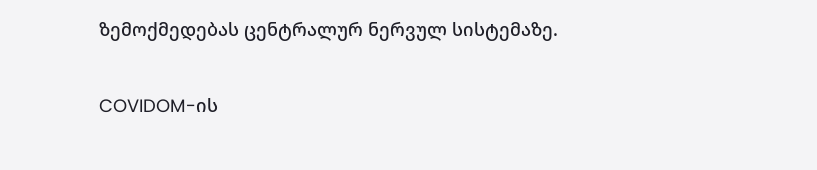ზემოქმედებას ცენტრალურ ნერვულ სისტემაზე.

COVIDOM-ის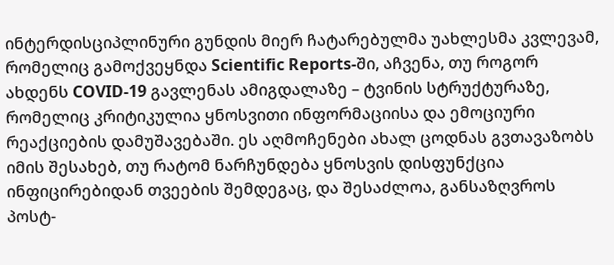ინტერდისციპლინური გუნდის მიერ ჩატარებულმა უახლესმა კვლევამ, რომელიც გამოქვეყნდა Scientific Reports-ში, აჩვენა, თუ როგორ ახდენს COVID-19 გავლენას ამიგდალაზე – ტვინის სტრუქტურაზე, რომელიც კრიტიკულია ყნოსვითი ინფორმაციისა და ემოციური რეაქციების დამუშავებაში. ეს აღმოჩენები ახალ ცოდნას გვთავაზობს იმის შესახებ, თუ რატომ ნარჩუნდება ყნოსვის დისფუნქცია ინფიცირებიდან თვეების შემდეგაც, და შესაძლოა, განსაზღვროს პოსტ-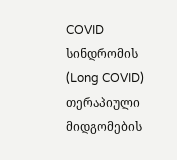COVID სინდრომის (Long COVID) თერაპიული მიდგომების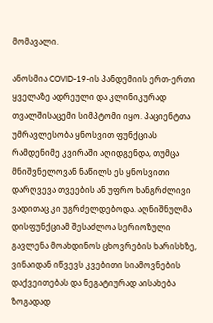მომავალი.

ანოსმია COVID-19-ის პანდემიის ერთ-ერთი ყველაზე ადრეული და კლინიკურად თვალშისაცემი სიმპტომი იყო. პაციენტთა უმრავლესობა ყნოსვით ფუნქციას რამდენიმე კვირაში აღიდგენდა, თუმცა მნიშვნელოვან ნაწილს ეს ყნოსვითი დარღვევა თვეების ან უფრო ხანგრძლივი ვადითაც კი უგრძელდებოდა. აღნიშნულმა დისფუნქციამ შესაძლოა სერიოზული გავლენა მოახდინოს ცხოვრების ხარისხზე, ვინაიდან იწვევს კვებითი სიამოვნების დაქვეითებას და ნეგატიურად აისახება ზოგადად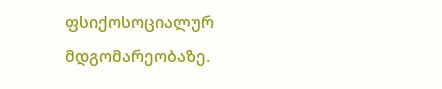ფსიქოსოციალურ მდგომარეობაზე.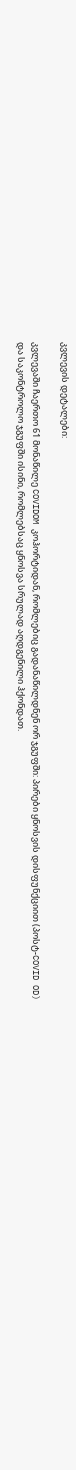კვლევის დეტალები:

კვლევაში ჩაერთო 61 მონაწილე COVIDOM კოჰორტიდან, რომლებიც გადანაწილდნენ ორ ჯგუფში: პირები ყნოსვის დისფუნქციით (პოსტ-COVID OD) და საკონტროლო ჯგუფში ისინი, რომლებსაც ყნოსვა სრულად აღდგენილი ჰქონდათ.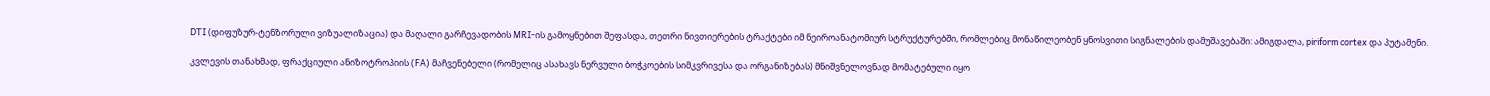DTI (დიფუზურ-ტენზორული ვიზუალიზაცია) და მაღალი გარჩევადობის MRI-ის გამოყნებით შეფასდა, თეთრი ნივთიერების ტრაქტები იმ ნეიროანატომიურ სტრუქტურებში, რომლებიც მონაწილეობენ ყნოსვითი სიგნალების დამუშავებაში: ამიგდალა, piriform cortex და პუტამენი.

კვლევის თანახმად, ფრაქციული ანიზოტროპიის (FA) მაჩვენებელი (რომელიც ასახავს ნერვული ბოჭკოების სიმკვრივესა და ორგანიზებას) მნიშვნელოვნად მომატებული იყო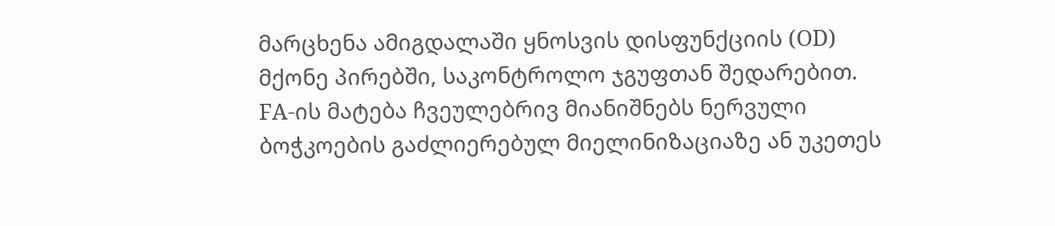მარცხენა ამიგდალაში ყნოსვის დისფუნქციის (OD) მქონე პირებში, საკონტროლო ჯგუფთან შედარებით. FA-ის მატება ჩვეულებრივ მიანიშნებს ნერვული ბოჭკოების გაძლიერებულ მიელინიზაციაზე ან უკეთეს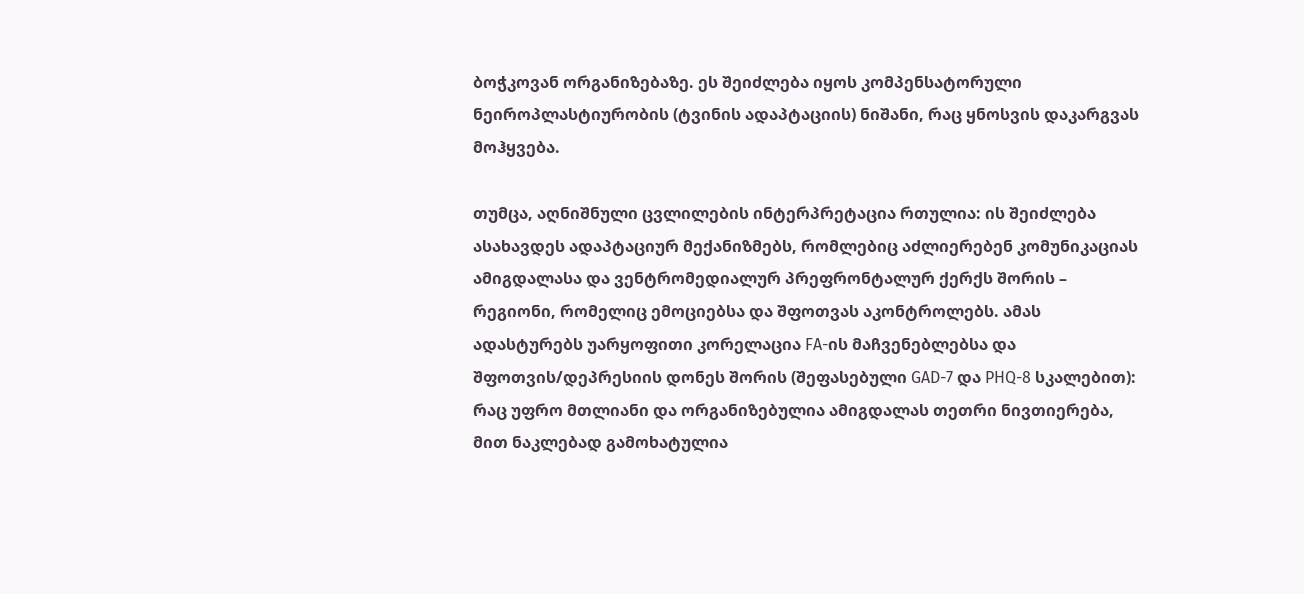ბოჭკოვან ორგანიზებაზე. ეს შეიძლება იყოს კომპენსატორული ნეიროპლასტიურობის (ტვინის ადაპტაციის) ნიშანი, რაც ყნოსვის დაკარგვას მოჰყვება.

თუმცა, აღნიშნული ცვლილების ინტერპრეტაცია რთულია: ის შეიძლება ასახავდეს ადაპტაციურ მექანიზმებს, რომლებიც აძლიერებენ კომუნიკაციას ამიგდალასა და ვენტრომედიალურ პრეფრონტალურ ქერქს შორის – რეგიონი, რომელიც ემოციებსა და შფოთვას აკონტროლებს. ამას ადასტურებს უარყოფითი კორელაცია FA-ის მაჩვენებლებსა და შფოთვის/დეპრესიის დონეს შორის (შეფასებული GAD-7 და PHQ-8 სკალებით): რაც უფრო მთლიანი და ორგანიზებულია ამიგდალას თეთრი ნივთიერება, მით ნაკლებად გამოხატულია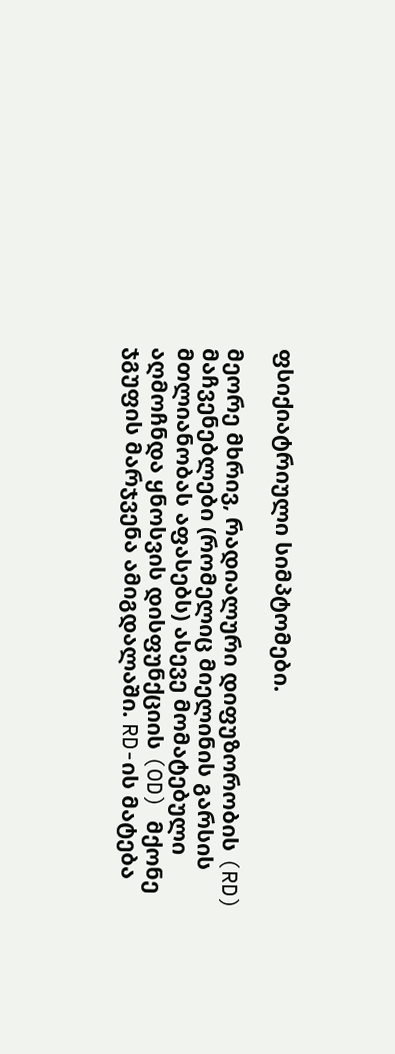ფსიქიატრიული სიმპტომები.

მეორე მხრივ, რადიალური დიფუზორობის (RD) მაჩვენებლები (რომელიც მიელინის გარსის მთლიანობას აფასებს) ასევე მომატებული აღმოჩნდა ყნოსვის დისფუნქციის (OD) მქონე ჯგუფის მარჯვენა ამიგდალაში. RD-ის მატება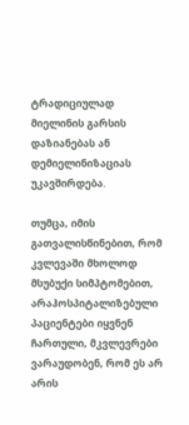ტრადიციულად მიელინის გარსის დაზიანებას ან დემიელინიზაციას უკავშირდება.

თუმცა, იმის გათვალისწინებით, რომ კვლევაში მხოლოდ მსუბუქი სიმპტომებით, არაჰოსპიტალიზებული პაციენტები იყვნენ ჩართული, მკვლევრები ვარაუდობენ, რომ ეს არ არის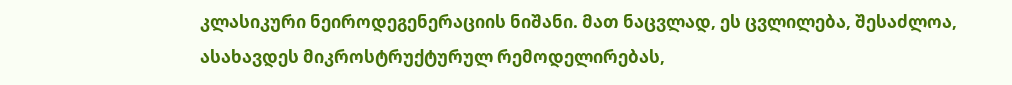კლასიკური ნეიროდეგენერაციის ნიშანი. მათ ნაცვლად, ეს ცვლილება, შესაძლოა, ასახავდეს მიკროსტრუქტურულ რემოდელირებას,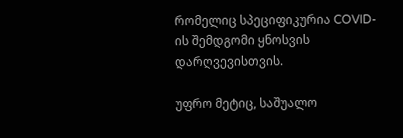რომელიც სპეციფიკურია COVID-ის შემდგომი ყნოსვის დარღვევისთვის.

უფრო მეტიც, საშუალო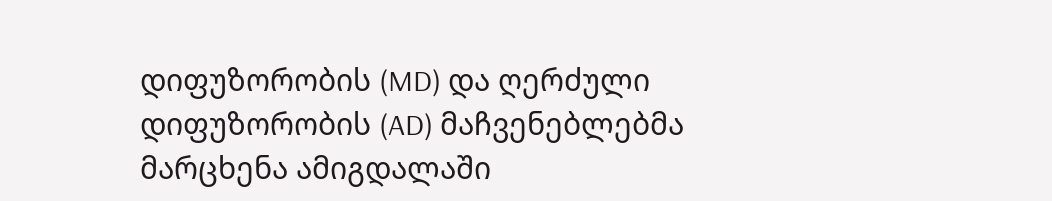დიფუზორობის (MD) და ღერძული დიფუზორობის (AD) მაჩვენებლებმა მარცხენა ამიგდალაში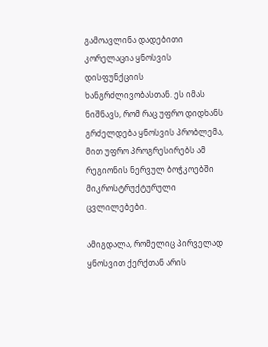გამოავლინა დადებითი კორელაცია ყნოსვის დისფუნქციის ხანგრძლივობასთან. ეს იმას ნიშნავს, რომ რაც უფრო დიდხანს გრძელდება ყნოსვის პრობლემა, მით უფრო პროგრესირებს ამ რეგიონის ნერვულ ბოჭკოებში მიკროსტრუქტურული ცვლილებები.

ამიგდალა, რომელიც პირველად ყნოსვით ქერქთან არის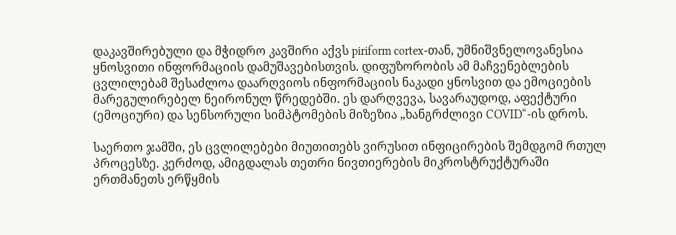დაკავშირებული და მჭიდრო კავშირი აქვს piriform cortex-თან, უმნიშვნელოვანესია ყნოსვითი ინფორმაციის დამუშავებისთვის. დიფუზორობის ამ მაჩვენებლების ცვლილებამ შესაძლოა დაარღვიოს ინფორმაციის ნაკადი ყნოსვით და ემოციების მარეგულირებელ ნეირონულ წრედებში. ეს დარღვევა, სავარაუდოდ, აფექტური (ემოციური) და სენსორული სიმპტომების მიზეზია „ხანგრძლივი COVID“-ის დროს.

საერთო ჯამში, ეს ცვლილებები მიუთითებს ვირუსით ინფიცირების შემდგომ რთულ პროცესზე. კერძოდ, ამიგდალას თეთრი ნივთიერების მიკროსტრუქტურაში ერთმანეთს ერწყმის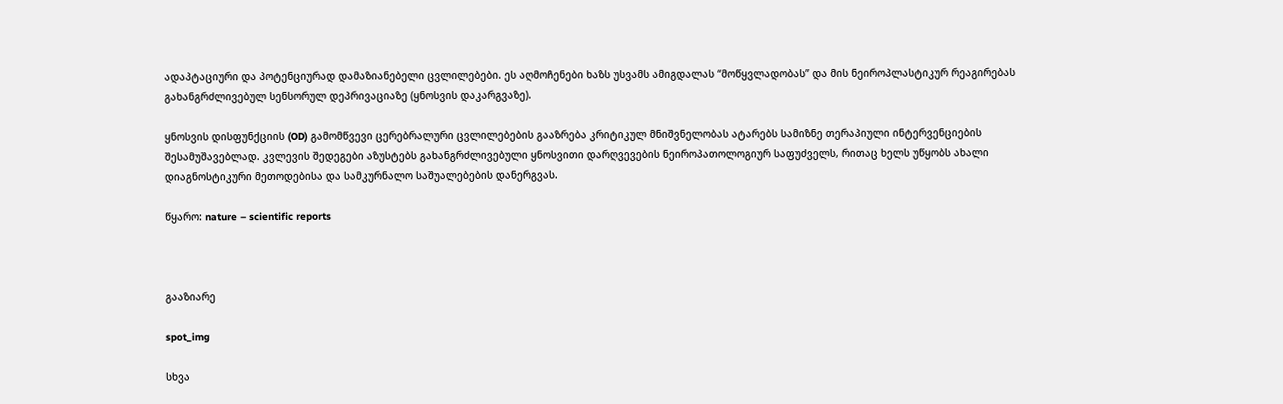ადაპტაციური და პოტენციურად დამაზიანებელი ცვლილებები. ეს აღმოჩენები ხაზს უსვამს ამიგდალას “მოწყვლადობას” და მის ნეიროპლასტიკურ რეაგირებას გახანგრძლივებულ სენსორულ დეპრივაციაზე (ყნოსვის დაკარგვაზე).

ყნოსვის დისფუნქციის (OD) გამომწვევი ცერებრალური ცვლილებების გააზრება კრიტიკულ მნიშვნელობას ატარებს სამიზნე თერაპიული ინტერვენციების შესამუშავებლად. კვლევის შედეგები აზუსტებს გახანგრძლივებული ყნოსვითი დარღვევების ნეიროპათოლოგიურ საფუძველს, რითაც ხელს უწყობს ახალი დიაგნოსტიკური მეთოდებისა და სამკურნალო საშუალებების დანერგვას.

წყარო: nature – scientific reports



გააზიარე

spot_img

სხვა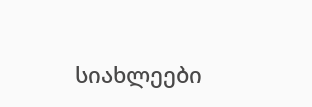სიახლეები